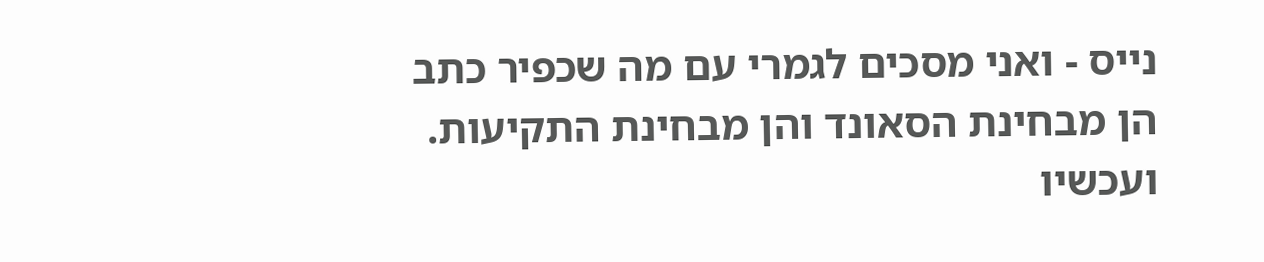נייס - ואני מסכים לגמרי עם מה שכפיר כתב
הן מבחינת הסאונד והן מבחינת התקיעות.
ועכשיו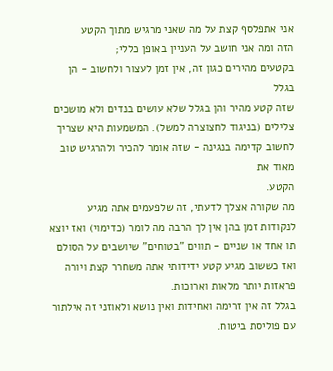אני אתפלסף קצת על מה שאני מרגיש מתוך הקטע
הזה ומה אני חושב על העניין באופן כללי;
בקטעים מהירים כגון זה, אין זמן לעצור ולחשוב - הן בגלל
שזה קטע מהיר והן בגלל שלא עושים בנדים ולא מושכים
צלילים (בניגוד לחצוצרה למשל). המשמעות היא שצריך
לחשוב קדימה בנגינה - שזה אומר להכיר ולהרגיש טוב מאוד את
הקטע.
מה שקורה אצלך לדעתי, זה שלפעמים אתה מגיע
לנקודות זמן בהן אין לך הרבה מה לומר (כדימוי) ואז יוצא
תו אחד או שניים - תווים "בטוחים" שיושבים על הסולם
ואז כששוב מגיע קטע ידידותי אתה משחרר קצת ויורה
פראזות יותר מלאות וארוכות.
בגלל זה אין זרימה ואחידות ואין נושא ולאוזני זה אילתור
עם פוליסת ביטוח.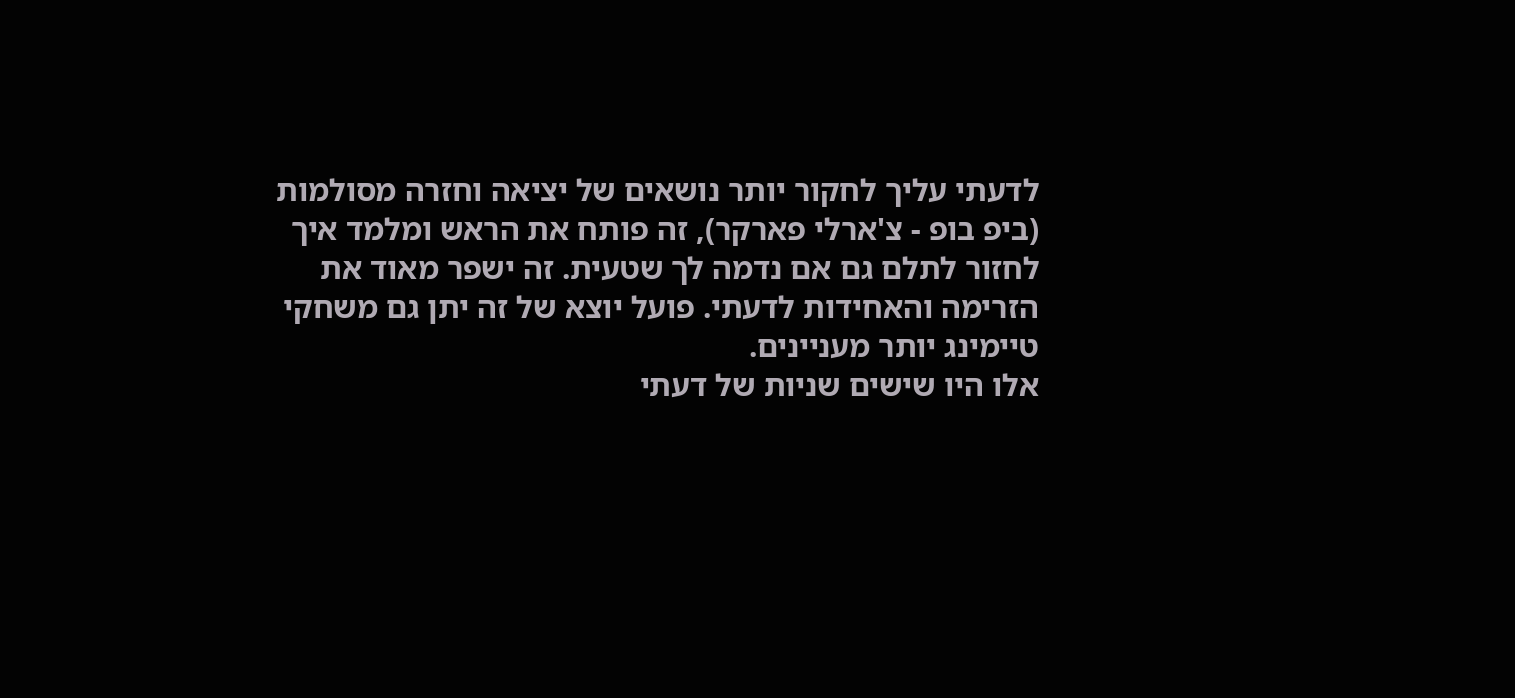לדעתי עליך לחקור יותר נושאים של יציאה וחזרה מסולמות
(ביפ בופ - צ'ארלי פארקר), זה פותח את הראש ומלמד איך
לחזור לתלם גם אם נדמה לך שטעית. זה ישפר מאוד את
הזרימה והאחידות לדעתי. פועל יוצא של זה יתן גם משחקי
טיימינג יותר מעניינים.
אלו היו שישים שניות של דעתי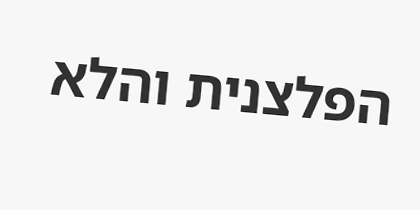הפלצנית והלא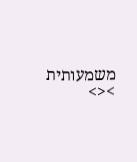משמעותית
><>